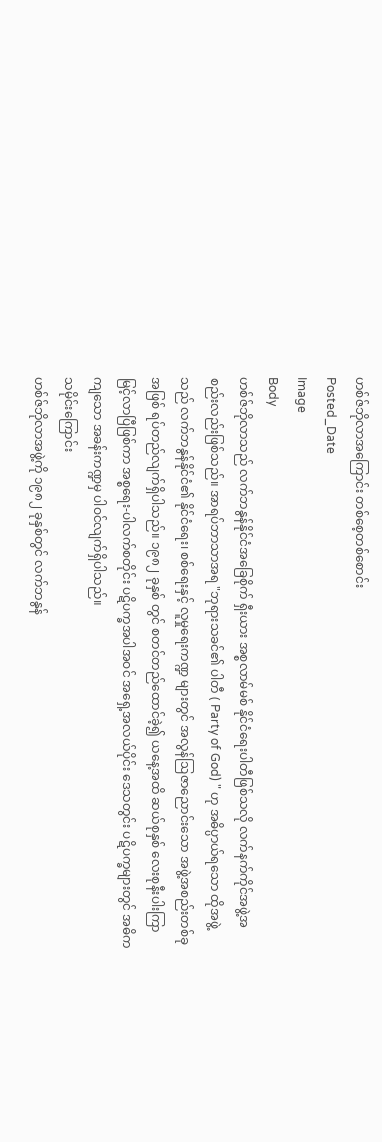ဟစ်ဇ်ဘိုလာအကြောင်း တစ်စေ့တစ်စောင်း
Posted_Date
Image
Body
ဟစ်ဇ်ဘိုလာသည် လက်ဘနွန်နိုင်ငံအခြေစိုက် ရှီးယား အစ္စလာမ်မစ် နိုင်ငံရေးပါတီဖြစ်သလို လက်နက်ကိုင်အဖွဲ့အစည်းလည်းဖြစ်သည်။ အာရပ်ဘာသာအရ "ဘုရားသခင်၏ ပါတီ ( Party of God) " ဟု အဓိပ္ပာယ်ရသော ထိုအဖွဲ့သည် လက်ဘနွန်နိုင်ငံ၏ နိုင်ငံရေး၊ စစ်ရေးနှင့် လူမှုရေးကဏ္ဍ များတွင် အလွန်ဩဇာညောင်းသော အဖွဲ့အစည်းတစ်ခုအဖြစ် ရပ်တည်လျက်ရှိပါသည်။ ၁၉၈၂ ခုနှစ် တွင် စတင်တည်ထောင်ခဲ့၍ ယနေ့အထိ ဆယ်စုနှစ် လေးစုနီးပါးကြာမြင့်လာပြီဖြစ်ကာ အစ္စရေး-ပါလက်စတိုင်း ပဋိပက္ခအပါအဝင် အရှေ့အလယ်ပိုင်း ဒေသတွင်း ပဋိပက္ခများတွင် အဓိကကျသော အခန်းကဏ္ဍမှ ပါဝင်လျက်ရှိပါသည်။
သမိုင်းကြောင်း
ဟစ်ဇ်ဘိုလာအဖွဲ့ကို ၁၉၈၂ ခုနှစ်တွင် လက်ဘနွန်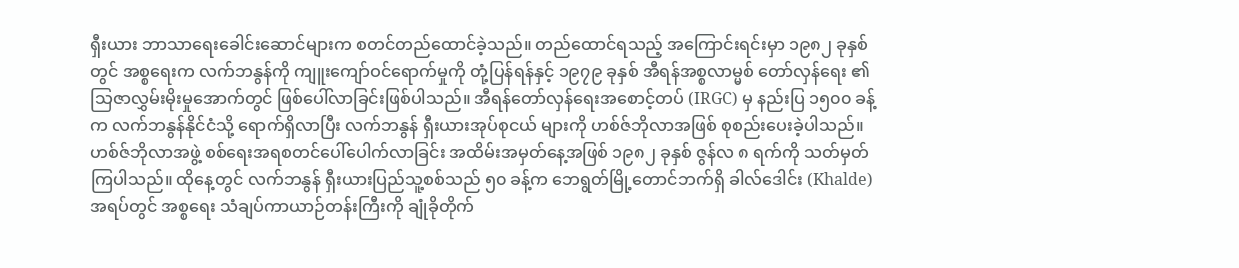ရှီးယား ဘာသာရေးခေါင်းဆောင်များက စတင်တည်ထောင်ခဲ့သည်။ တည်ထောင်ရသည့် အကြောင်းရင်းမှာ ၁၉၈၂ ခုနှစ်တွင် အစ္စရေးက လက်ဘနွန်ကို ကျူးကျော်ဝင်ရောက်မှုကို တုံ့ပြန်ရန်နှင့် ၁၉၇၉ ခုနှစ် အီရန်အစ္စလာမ္မစ် တော်လှန်ရေး ၏ သြဇာလွှမ်းမိုးမှုအောက်တွင် ဖြစ်ပေါ်လာခြင်းဖြစ်ပါသည်။ အီရန်တော်လှန်ရေးအစောင့်တပ် (IRGC) မှ နည်းပြ ၁၅၀၀ ခန့်က လက်ဘနွန်နိုင်ငံသို့ ရောက်ရှိလာပြီး လက်ဘနွန် ရှီးယားအုပ်စုငယ် များကို ဟစ်ဇ်ဘိုလာအဖြစ် စုစည်းပေးခဲ့ပါသည်။
ဟစ်ဇ်ဘိုလာအဖွဲ့ စစ်ရေးအရစတင်ပေါ်ပေါက်လာခြင်း အထိမ်းအမှတ်နေ့အဖြစ် ၁၉၈၂ ခုနှစ် ဇွန်လ ၈ ရက်ကို သတ်မှတ်ကြပါသည်။ ထိုနေ့တွင် လက်ဘနွန် ရှီးယားပြည်သူ့စစ်သည် ၅၀ ခန့်က ဘေရွတ်မြို့တောင်ဘက်ရှိ ခါလ်ဒေါင်း (Khalde) အရပ်တွင် အစ္စရေး သံချပ်ကာယာဉ်တန်းကြီးကို ချုံခိုတိုက်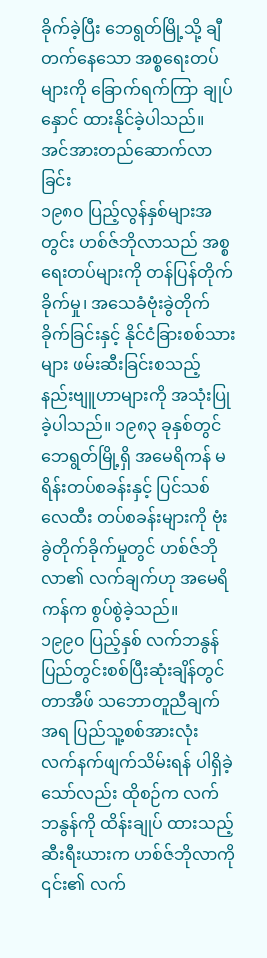ခိုက်ခဲ့ပြီး ဘေရွတ်မြို့သို့ ချီတက်နေသော အစ္စရေးတပ်များကို ခြောက်ရက်ကြာ ချုပ်နှောင် ထားနိုင်ခဲ့ပါသည်။
အင်အားတည်ဆောက်လာခြင်း
၁၉၈၀ ပြည့်လွန်နှစ်များအတွင်း ဟစ်ဇ်ဘိုလာသည် အစ္စရေးတပ်များကို တန်ပြန်တိုက်ခိုက်မှု၊ အသေခံဗုံးခွဲတိုက်ခိုက်ခြင်းနှင့် နိုင်ငံခြားစစ်သားများ ဖမ်းဆီးခြင်းစသည့် နည်းဗျူဟာများကို အသုံးပြုခဲ့ပါသည်။ ၁၉၈၃ ခုနှစ်တွင် ဘေရွတ်မြို့ရှိ အမေရိကန် မရိန်းတပ်စခန်းနှင့် ပြင်သစ် လေထီး တပ်စခန်းများကို ဗုံးခွဲတိုက်ခိုက်မှုတွင် ဟစ်ဇ်ဘိုလာ၏ လက်ချက်ဟု အမေရိကန်က စွပ်စွဲခဲ့သည်။
၁၉၉၀ ပြည့်နှစ် လက်ဘနွန်ပြည်တွင်းစစ်ပြီးဆုံးချိန်တွင် တာအီဖ် သဘောတူညီချက်အရ ပြည်သူ့စစ်အားလုံး လက်နက်ဖျက်သိမ်းရန် ပါရှိခဲ့သော်လည်း ထိုစဉ်က လက်ဘနွန်ကို ထိန်းချုပ် ထားသည့် ဆီးရီးယားက ဟစ်ဇ်ဘိုလာကို ၎င်း၏ လက်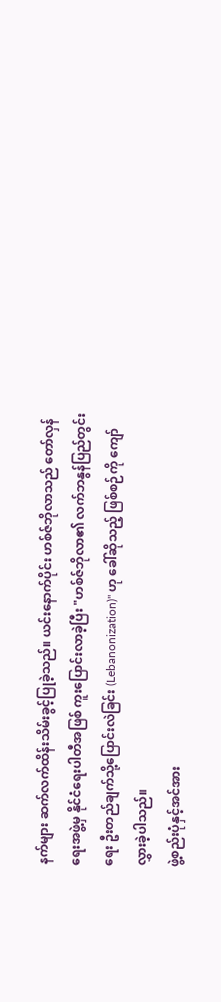နက်များ ဆက်လက်ထိန်းသိမ်းခွင့်ပြုခဲ့သည်။ ယင်းနောက်ပိုင်း ဟစ်ဇ်ဘိုလာသည် တော်လှန်ရေးအဖွဲ့မှ နိုင်ငံရေးပါတီအဖြစ် ကူးပြောင်းလာခဲ့ပြီး "ဟစ်ဇ်ဘိုလာ၏ လက်ဘနွန်ပြည်တွင်းရေး ဦးတည်ချက်သို့ပြောင်းလဲခြင်း (Lebanonization)" ဟု ခေါ်ဆိုသည့် ဖြစ်စဉ်ကို ကျော်လွှားခဲ့ပါသည်။
ဖွဲ့စည်းပုံနှင့်အင်အား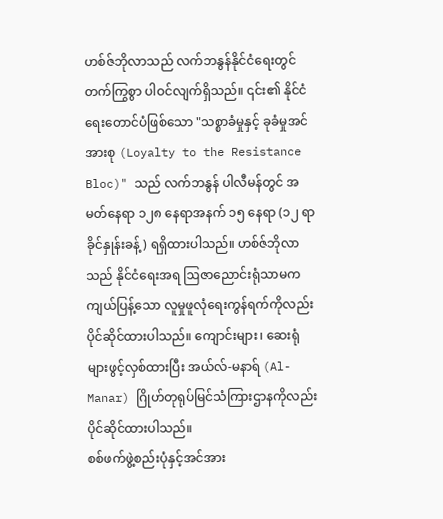ဟစ်ဇ်ဘိုလာသည် လက်ဘနွန်နိုင်ငံရေးတွင် တက်ကြွစွာ ပါဝင်လျက်ရှိသည်။ ၎င်း၏ နိုင်ငံရေးတောင်ပံဖြစ်သော "သစ္စာခံမှုနှင့် ခုခံမှုအင်အားစု (Loyalty to the Resistance Bloc)" သည် လက်ဘနွန် ပါလီမန်တွင် အမတ်နေရာ ၁၂၈ နေရာအနက် ၁၅ နေရာ (၁၂ ရာခိုင်နှုန်းခန့်) ရရှိထားပါသည်။ ဟစ်ဇ်ဘိုလာသည် နိုင်ငံရေးအရ ဩဇာညောင်းရုံသာမက ကျယ်ပြန့်သော လူမှုဖူလုံရေးကွန်ရက်ကိုလည်း ပိုင်ဆိုင်ထားပါသည်။ ကျောင်းများ၊ ဆေးရုံများဖွင့်လှစ်ထားပြီး အယ်လ်-မနာရ် (Al-Manar) ဂြိုဟ်တုရုပ်မြင်သံကြားဌာနကိုလည်း ပိုင်ဆိုင်ထားပါသည်။
စစ်ဖက်ဖွဲ့စည်းပုံနှင့်အင်အား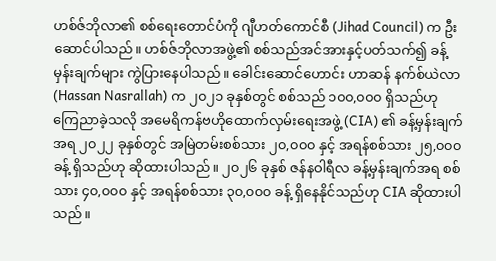ဟစ်ဇ်ဘိုလာ၏ စစ်ရေးတောင်ပံကို ဂျီဟတ်ကောင်စီ (Jihad Council) က ဦးဆောင်ပါသည်။ ဟစ်ဇ်ဘိုလာအဖွဲ့၏ စစ်သည်အင်အားနှင့်ပတ်သက်၍ ခန့်မှန်းချက်များ ကွဲပြားနေပါသည်။ ခေါင်းဆောင်ဟောင်း ဟာဆန် နက်စ်ယဲလာ (Hassan Nasrallah) က ၂၀၂၁ ခုနှစ်တွင် စစ်သည် ၁၀၀,၀၀၀ ရှိသည်ဟု ကြေညာခဲ့သလို အမေရိကန်ဗဟိုထောက်လှမ်းရေးအဖွဲ့ (CIA) ၏ ခန့်မှန်းချက်အရ ၂၀၂၂ ခုနှစ်တွင် အမြဲတမ်းစစ်သား ၂၀,၀၀၀ နှင့် အရန်စစ်သား ၂၅,၀၀၀ ခန့် ရှိသည်ဟု ဆိုထားပါသည်။ ၂၀၂၆ ခုနှစ် ဇန်နဝါရီလ ခန့်မှန်းချက်အရ စစ်သား ၄၀,၀၀၀ နှင့် အရန်စစ်သား ၃၀,၀၀၀ ခန့် ရှိနေနိုင်သည်ဟု CIA ဆိုထားပါသည်။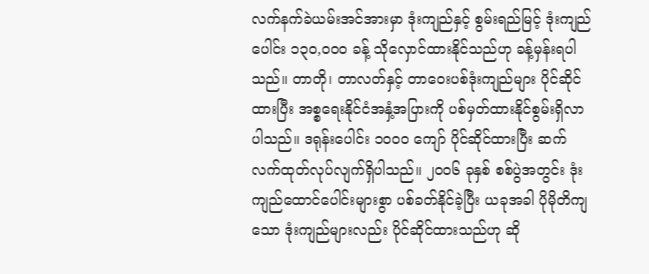လက်နက်ခဲယမ်းအင်အားမှာ ဒုံးကျည်နှင့် စွမ်းရည်မြင့် ဒုံးကျည်ပေါင်း ၁၃၀,၀၀၀ ခန့် သိုလှောင်ထားနိုင်သည်ဟု ခန့်မှန်းရပါသည်။ တာတို၊ တာလတ်နှင့် တာဝေးပစ်ဒုံးကျည်များ ပိုင်ဆိုင်ထားပြီး အစ္စရေးနိုင်ငံအနှံ့အပြားကို ပစ်မှတ်ထားနိုင်စွမ်းရှိလာပါသည်။ ဒရုန်းပေါင်း ၁၀၀၀ ကျော် ပိုင်ဆိုင်ထားပြီး ဆက်လက်ထုတ်လုပ်လျက်ရှိပါသည်။ ၂၀၀၆ ခုနှစ် စစ်ပွဲအတွင်း ဒုံးကျည်ထောင်ပေါင်းများစွာ ပစ်ခတ်နိုင်ခဲ့ပြီး ယခုအခါ ပိုမိုတိကျသော ဒုံးကျည်များလည်း ပိုင်ဆိုင်ထားသည်ဟု ဆို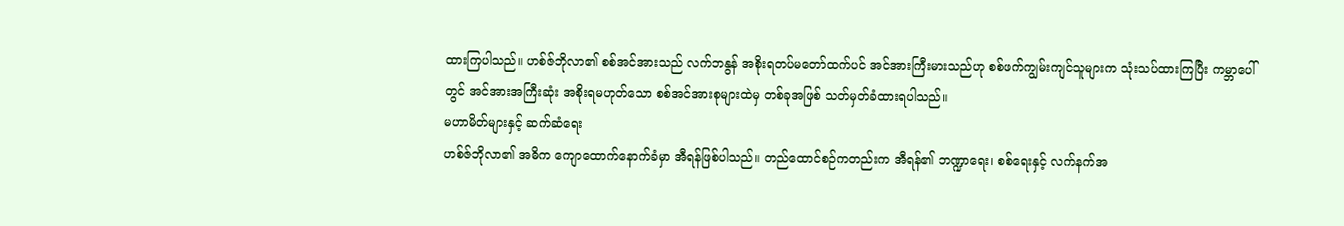ထားကြပါသည်။ ဟစ်ဇ်ဘိုလာ၏ စစ်အင်အားသည် လက်ဘနွန် အစိုးရတပ်မတော်ထက်ပင် အင်အားကြီးမားသည်ဟု စစ်ဖက်ကျွမ်းကျင်သူများက သုံးသပ်ထားကြပြီး ကမ္ဘာပေါ်တွင် အင်အားအကြီးဆုံး အစိုးရမဟုတ်သော စစ်အင်အားစုများထဲမှ တစ်ခုအဖြစ် သတ်မှတ်ခံထားရပါသည်။
မဟာမိတ်များနှင့် ဆက်ဆံရေး
ဟစ်ဇ်ဘိုလာ၏ အဓိက ကျောထောက်နောက်ခံမှာ အီရန်ဖြစ်ပါသည်။ တည်ထောင်စဉ်ကတည်းက အီရန်၏ ဘဏ္ဍာရေး၊ စစ်ရေးနှင့် လက်နက်အ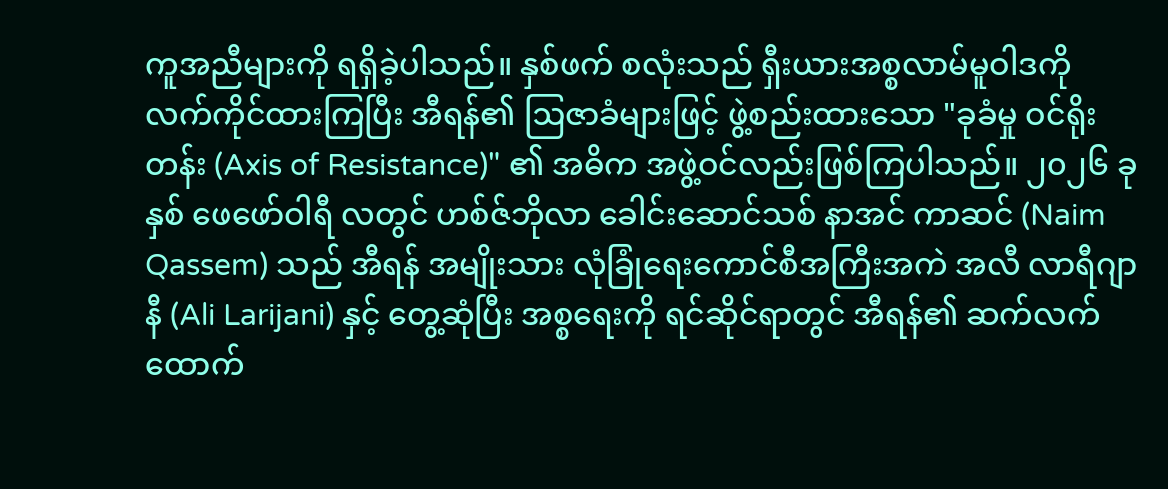ကူအညီများကို ရရှိခဲ့ပါသည်။ နှစ်ဖက် စလုံးသည် ရှီးယားအစ္စလာမ်မူဝါဒကို လက်ကိုင်ထားကြပြီး အီရန်၏ ဩဇာခံများဖြင့် ဖွဲ့စည်းထားသော "ခုခံမှု ဝင်ရိုးတန်း (Axis of Resistance)" ၏ အဓိက အဖွဲ့ဝင်လည်းဖြစ်ကြပါသည်။ ၂၀၂၆ ခု နှစ် ဖေဖော်ဝါရီ လတွင် ဟစ်ဇ်ဘိုလာ ခေါင်းဆောင်သစ် နာအင် ကာဆင် (Naim Qassem) သည် အီရန် အမျိုးသား လုံခြုံရေးကောင်စီအကြီးအကဲ အလီ လာရီဂျာနီ (Ali Larijani) နှင့် တွေ့ဆုံပြီး အစ္စရေးကို ရင်ဆိုင်ရာတွင် အီရန်၏ ဆက်လက် ထောက်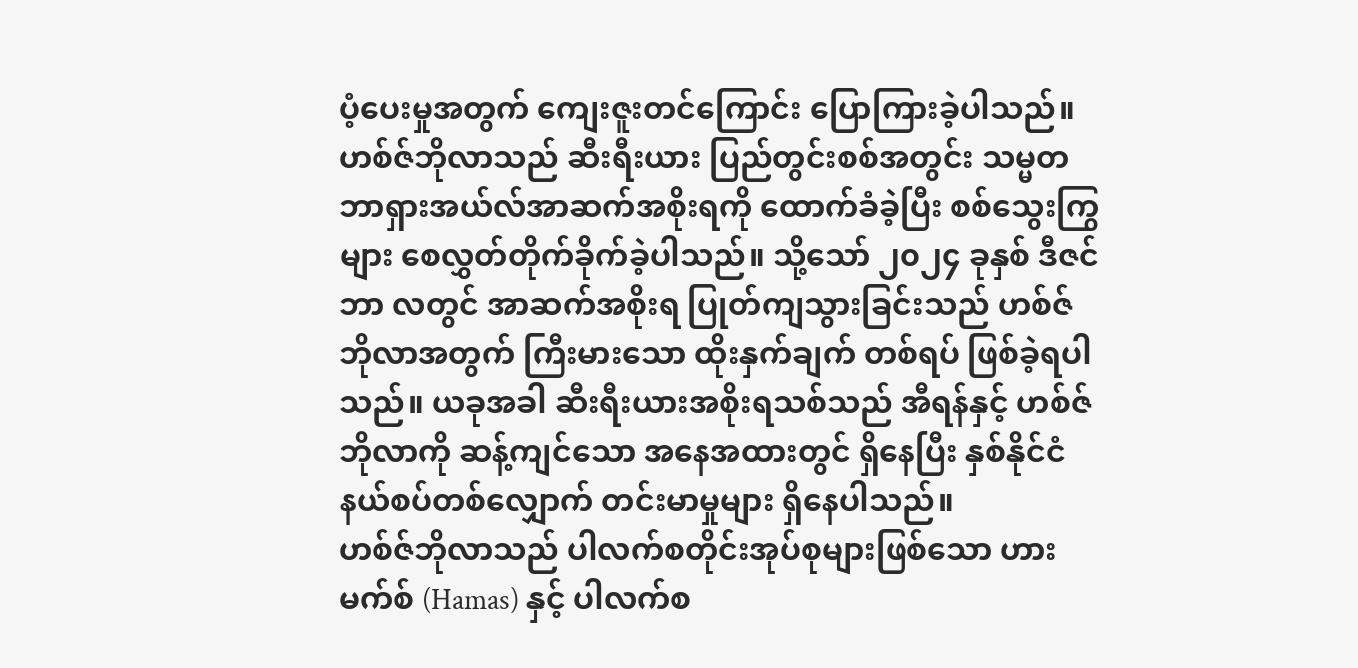ပံ့ပေးမှုအတွက် ကျေးဇူးတင်ကြောင်း ပြောကြားခဲ့ပါသည်။
ဟစ်ဇ်ဘိုလာသည် ဆီးရီးယား ပြည်တွင်းစစ်အတွင်း သမ္မတ ဘာရှားအယ်လ်အာဆက်အစိုးရကို ထောက်ခံခဲ့ပြီး စစ်သွေးကြွများ စေလွှတ်တိုက်ခိုက်ခဲ့ပါသည်။ သို့သော် ၂၀၂၄ ခုနှစ် ဒီဇင်ဘာ လတွင် အာဆက်အစိုးရ ပြုတ်ကျသွားခြင်းသည် ဟစ်ဇ်ဘိုလာအတွက် ကြီးမားသော ထိုးနှက်ချက် တစ်ရပ် ဖြစ်ခဲ့ရပါသည်။ ယခုအခါ ဆီးရီးယားအစိုးရသစ်သည် အီရန်နှင့် ဟစ်ဇ်ဘိုလာကို ဆန့်ကျင်သော အနေအထားတွင် ရှိနေပြီး နှစ်နိုင်ငံနယ်စပ်တစ်လျှောက် တင်းမာမှုများ ရှိနေပါသည်။
ဟစ်ဇ်ဘိုလာသည် ပါလက်စတိုင်းအုပ်စုများဖြစ်သော ဟားမက်စ် (Hamas) နှင့် ပါလက်စ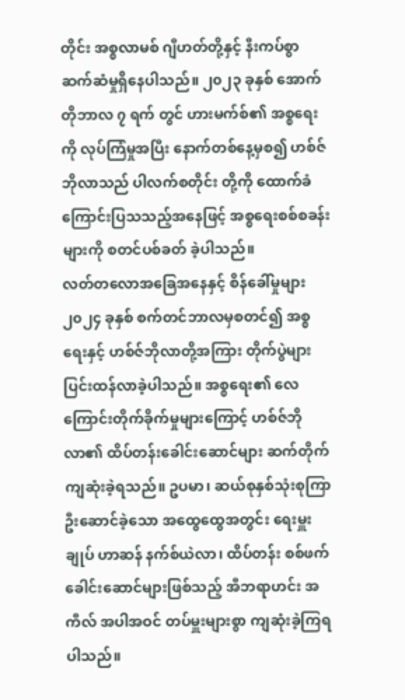တိုင်း အစ္စလာမစ် ဂျီဟတ်တို့နှင့် နီးကပ်စွာ ဆက်ဆံမှုရှိနေပါသည်။ ၂၀၂၃ ခုနှစ် အောက်တိုဘာလ ၇ ရက် တွင် ဟားမက်စ်၏ အစ္စရေးကို လုပ်ကြံမှုအပြီး နောက်တစ်နေ့မှစ၍ ဟစ်ဇ်ဘိုလာသည် ပါလက်စတိုင်း တို့ကို ထောက်ခံကြောင်းပြသသည့်အနေဖြင့် အစ္စရေးစစ်စခန်းများကို စတင်ပစ်ခတ် ခဲ့ပါသည်။
လတ်တလောအခြေအနေနှင့် စိန်ခေါ်မှုများ
၂၀၂၄ ခုနှစ် စက်တင်ဘာလမှစတင်၍ အစ္စရေးနှင့် ဟစ်ဇ်ဘိုလာတို့အကြား တိုက်ပွဲများ ပြင်းထန်လာခဲ့ပါသည်။ အစ္စရေး၏ လေကြောင်းတိုက်ခိုက်မှုများကြောင့် ဟစ်ဇ်ဘိုလာ၏ ထိပ်တန်းခေါင်းဆောင်များ ဆက်တိုက် ကျဆုံးခဲ့ရသည်။ ဥပမာ၊ ဆယ်စုနှစ်သုံးစုကြာ ဦးဆောင်ခဲ့သော အထွေထွေအတွင်း ရေးမှူးချုပ် ဟာဆန် နက်စ်ယဲလာ၊ ထိပ်တန်း စစ်ဖက်ခေါင်းဆောင်များဖြစ်သည့် အီဘရာဟင်း အကီလ် အပါအဝင် တပ်မှူးများစွာ ကျဆုံးခဲ့ကြရပါသည်။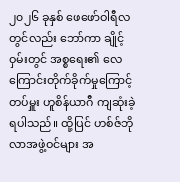၂၀၂၆ ခုနှစ် ဖေဖော်ဝါရီလတွင်လည်း ဘော်ကာ ချိုင့်ဝှမ်းတွင် အစ္စရေး၏ လေကြောင်းတိုက်ခိုက်မှုကြောင့် တပ်မှူး ဟူစိန်ယာဂီ ကျဆုံးခဲ့ရပါသည်။ ထို့ပြင် ဟစ်ဇ်ဘိုလာအဖွဲ့ဝင်များ အ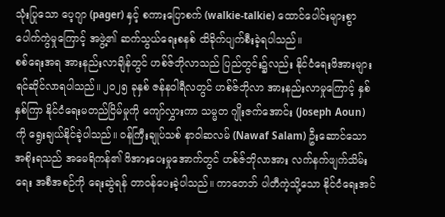သုံးပြုသော ပေ့ဂျာ (pager) နှင့် စကားပြောစက် (walkie-talkie) ထောင်ပေါင်းများစွာ ပေါက်ကွဲမှုကြောင့် အဖွဲ့၏ ဆက်သွယ်ရေးစနစ် ထိခိုက်ပျက်စီးခဲ့ရပါသည်။
စစ်ရေးအရ အားနည်းလာချိန်တွင် ဟစ်ဇ်ဘိုလာသည် ပြည်တွင်း၌လည်း နိုင်ငံရေးဖိအားများ ရင်ဆိုင်လာရပါသည်။ ၂၀၂၅ ခုနှစ် ဇန်နဝါရီလတွင် ဟစ်ဇ်ဘိုလာ အားနည်းလာမှုကြောင့် နှစ်နှစ်ကြာ နိုင်ငံရေးမတည်ငြိမ်မှုကို ကျော်လွှားကာ သမ္မတ ဂျိုးဇက်အောင်း (Joseph Aoun) ကို ရွေးချယ်နိုင်ခဲ့ပါသည်။ ဝန်ကြီးချုပ်သစ် နာဝါဆလမ် (Nawaf Salam) ဦးဆောင်သော အစိုးရသည် အမေရိကန်၏ ဖိအားပေးမှုအောက်တွင် ဟစ်ဇ်ဘိုလာအား လက်နက်ဖျက်သိမ်းရေး အစီအစဉ်ကို ရေးဆွဲရန် တာဝန်ပေးခဲ့ပါသည်။ ကာတေဘ် ပါတီကဲ့သို့သော နိုင်ငံရေးအင်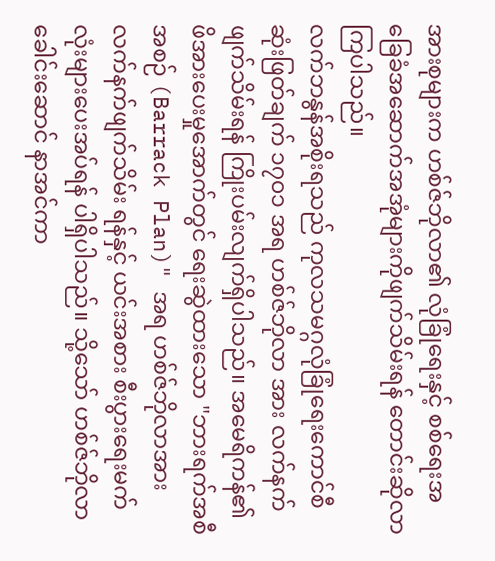အားစုများက ဟစ်ဇ်ဘိုလာ၏ လုံခြုံရေးနှင့် စစ်ရေးအခြေခံအဆောက်အအုံများကိုဖျက်သိမ်းရန် တောင်းဆိုလာကြပါသည်။
လက်ဘနွန်အစိုးရသည် ကုလသမဂ္ဂလုံခြုံရေးကောင်စီ ဆုံးဖြတ်ချက် ၁၇၀၁ အရ ဟစ်ဇ်ဘိုလာ အား လက်နက်ဖျက်သိမ်းရန် ကြိုးပမ်းလျက်ရှိပါသည်။ အမေရိကန်၏ ဖိအားပေးမှုအောက်တွင် ရေးဆွဲထားသော "ဘားရက်အစီအစဉ် (Barrack Plan)" အရ ဟစ်ဇ်ဘိုလာအား လက်နက်ဖျက်သိမ်း ရန်နှင့် ယင်းအစား စီးပွားရေးမက်လုံးများပေးအပ်ရန် ပါရှိပါသည်။ သို့သော် ဟစ်ဇ်ဘိုလာ ခေါင်းဆောင် နာအင်ကာ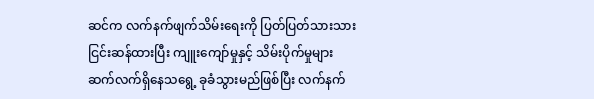ဆင်က လက်နက်ဖျက်သိမ်းရေးကို ပြတ်ပြတ်သားသား ငြင်းဆန်ထားပြီး ကျူးကျော်မှုနှင့် သိမ်းပိုက်မှုများ ဆက်လက်ရှိနေသရွေ့ ခုခံသွားမည်ဖြစ်ပြီး လက်နက်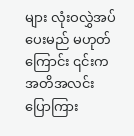များ လုံးဝလွှဲအပ်ပေးမည် မဟုတ်ကြောင်း ၎င်းက အတိအလင်း ပြောကြား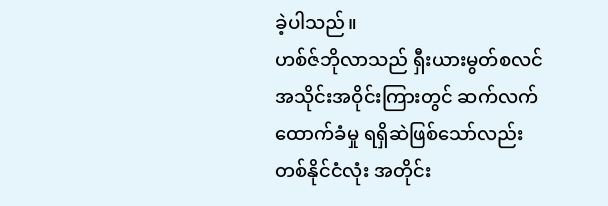ခဲ့ပါသည်။
ဟစ်ဇ်ဘိုလာသည် ရှီးယားမွတ်စလင်အသိုင်းအဝိုင်းကြားတွင် ဆက်လက်ထောက်ခံမှု ရရှိဆဲဖြစ်သော်လည်း တစ်နိုင်ငံလုံး အတိုင်း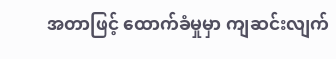အတာဖြင့် ထောက်ခံမှုမှာ ကျဆင်းလျက်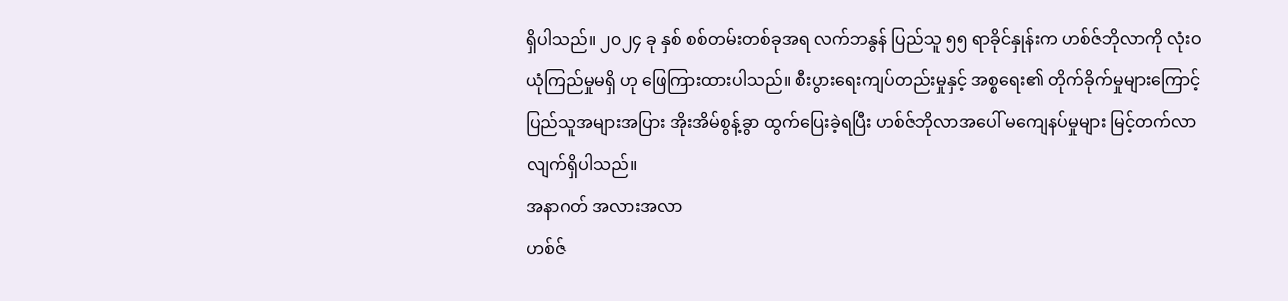ရှိပါသည်။ ၂၀၂၄ ခု နှစ် စစ်တမ်းတစ်ခုအရ လက်ဘနွန် ပြည်သူ ၅၅ ရာခိုင်နှုန်းက ဟစ်ဇ်ဘိုလာကို လုံးဝ ယုံကြည်မှုမရှိ ဟု ဖြေကြားထားပါသည်။ စီးပွားရေးကျပ်တည်းမှုနှင့် အစ္စရေး၏ တိုက်ခိုက်မှုများကြောင့် ပြည်သူအများအပြား အိုးအိမ်စွန့်ခွာ ထွက်ပြေးခဲ့ရပြီး ဟစ်ဇ်ဘိုလာအပေါ် မကျေနပ်မှုများ မြင့်တက်လာလျက်ရှိပါသည်။
အနာဂတ် အလားအလာ
ဟစ်ဇ်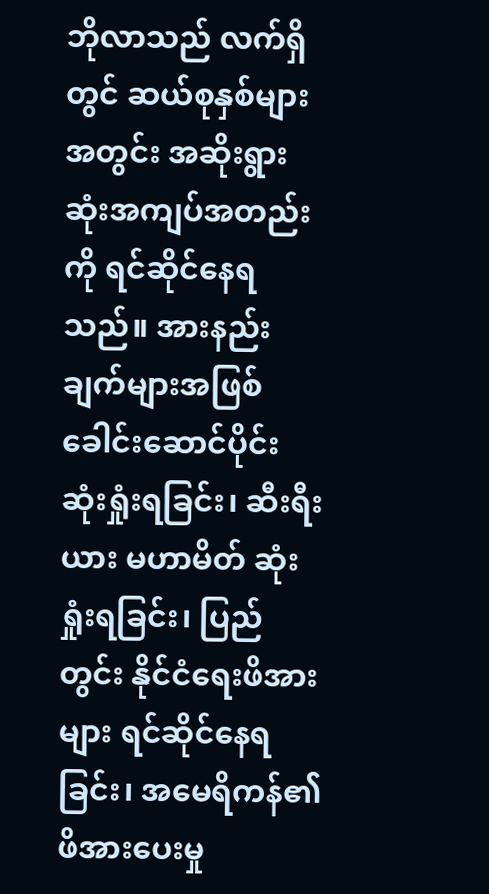ဘိုလာသည် လက်ရှိတွင် ဆယ်စုနှစ်များအတွင်း အဆိုးရွားဆုံးအကျပ်အတည်းကို ရင်ဆိုင်နေရသည်။ အားနည်းချက်များအဖြစ် ခေါင်းဆောင်ပိုင်း ဆုံးရှုံးရခြင်း၊ ဆီးရီးယား မဟာမိတ် ဆုံးရှုံးရခြင်း၊ ပြည်တွင်း နိုင်ငံရေးဖိအားများ ရင်ဆိုင်နေရခြင်း၊ အမေရိကန်၏ ဖိအားပေးမှု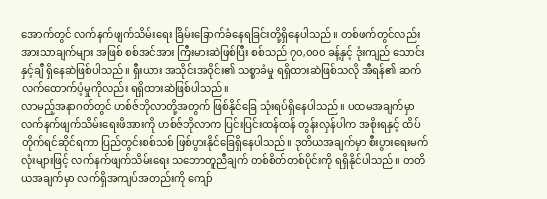အောက်တွင် လက်နက်ဖျက်သိမ်းရေး ခြိမ်းခြောက်ခံနေရခြင်းတို့ရှိနေပါသည်။ တစ်ဖက်တွင်လည်း အားသာချက်များ အဖြစ် စစ်အင်အား ကြီးမားဆဲဖြစ်ပြီး စစ်သည် ၇၀,၀၀၀ ခန့်နှင့် ဒုံးကျည် သောင်းနှင့်ချီ ရှိနေဆဲဖြစ်ပါသည်။ ရှီးယား အသိုင်းအဝိုင်း၏ သစ္စာခံမှု ရရှိထားဆဲဖြစ်သလို အီရန်၏ ဆက်လက်ထောက်ပံ့မှုကိုလည်း ရရှိထားဆဲဖြစ်ပါသည်။
လာမည့်အနာဂတ်တွင် ဟစ်ဇ်ဘိုလာတို့အတွက် ဖြစ်နိုင်ခြေ သုံးရပ်ရှိနေပါသည်။ ပထမအချက်မှာ လက်နက်ဖျက်သိမ်းရေးဖိအားကို ဟစ်ဇ်ဘိုလာက ပြင်းပြင်းထန်ထန် တွန်းလှန်ပါက အစိုးရနှင့် ထိပ်တိုက်ရင်ဆိုင်ရကာ ပြည်တွင်းစစ်သစ် ဖြစ်ပွားနိုင်ခြေရှိနေပါသည်။ ဒုတိယအချက်မှာ စီးပွားရေးမက်လုံးများဖြင့် လက်နက်ဖျက်သိမ်းရေး သဘောတူညီချက် တစ်စိတ်တစ်ပိုင်းကို ရရှိနိုင်ပါသည်။ တတိယအချက်မှာ လက်ရှိအကျပ်အတည်းကို ကျော်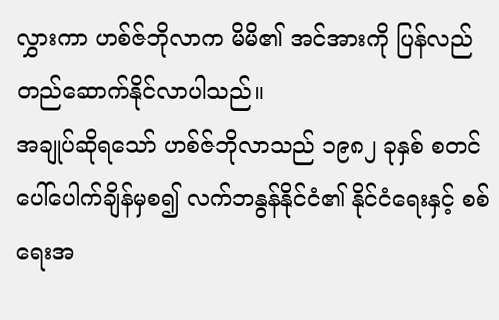လွှားကာ ဟစ်ဇ်ဘိုလာက မိမိ၏ အင်အားကို ပြန်လည်တည်ဆောက်နိုင်လာပါသည်။
အချုပ်ဆိုရသော် ဟစ်ဇ်ဘိုလာသည် ၁၉၈၂ ခုနှစ် စတင်ပေါ်ပေါက်ချိန်မှစ၍ လက်ဘနွန်နိုင်ငံ၏ နိုင်ငံရေးနှင့် စစ်ရေးအ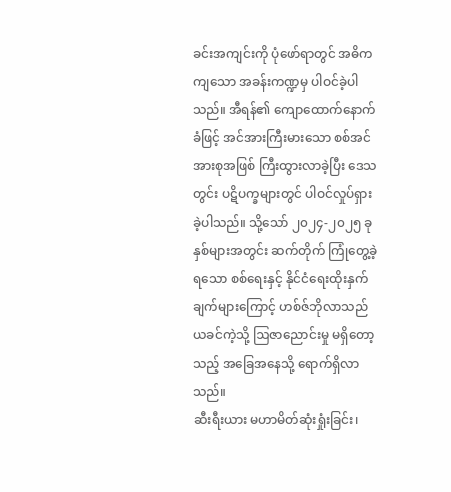ခင်းအကျင်းကို ပုံဖော်ရာတွင် အဓိကကျသော အခန်းကဏ္ဍမှ ပါဝင်ခဲ့ပါသည်။ အီရန်၏ ကျောထောက်နောက်ခံဖြင့် အင်အားကြီးမားသော စစ်အင်အားစုအဖြစ် ကြီးထွားလာခဲ့ပြီး ဒေသတွင်း ပဋိပက္ခများတွင် ပါဝင်လှုပ်ရှားခဲ့ပါသည်။ သို့သော် ၂၀၂၄-၂၀၂၅ ခုနှစ်များအတွင်း ဆက်တိုက် ကြုံတွေ့ခဲ့ရသော စစ်ရေးနှင့် နိုင်ငံရေးထိုးနှက်ချက်များကြောင့် ဟစ်ဇ်ဘိုလာသည် ယခင်ကဲ့သို့ ဩဇာညောင်းမှု မရှိတော့သည့် အခြေအနေသို့ ရောက်ရှိလာသည်။
ဆီးရီးယား မဟာမိတ်ဆုံးရှုံးခြင်း၊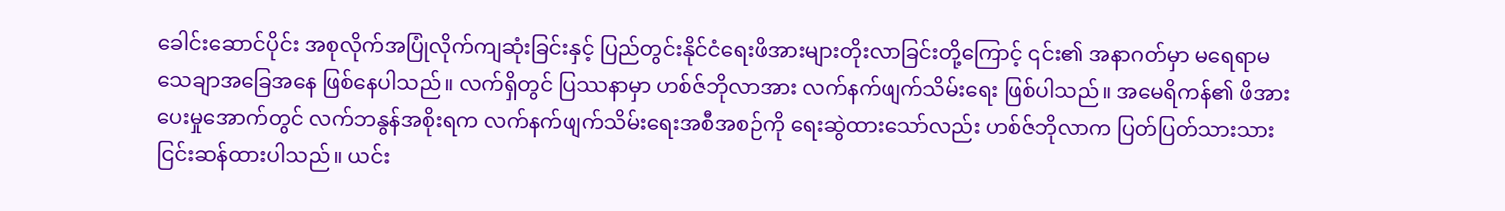ခေါင်းဆောင်ပိုင်း အစုလိုက်အပြုံလိုက်ကျဆုံးခြင်းနှင့် ပြည်တွင်းနိုင်ငံရေးဖိအားများတိုးလာခြင်းတို့ကြောင့် ၎င်း၏ အနာဂတ်မှာ မရေရာမသေချာအခြေအနေ ဖြစ်နေပါသည်။ လက်ရှိတွင် ပြဿနာမှာ ဟစ်ဇ်ဘိုလာအား လက်နက်ဖျက်သိမ်းရေး ဖြစ်ပါသည်။ အမေရိကန်၏ ဖိအားပေးမှုအောက်တွင် လက်ဘနွန်အစိုးရက လက်နက်ဖျက်သိမ်းရေးအစီအစဉ်ကို ရေးဆွဲထားသော်လည်း ဟစ်ဇ်ဘိုလာက ပြတ်ပြတ်သားသား ငြင်းဆန်ထားပါသည်။ ယင်း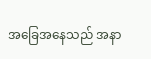အခြေအနေသည် အနာ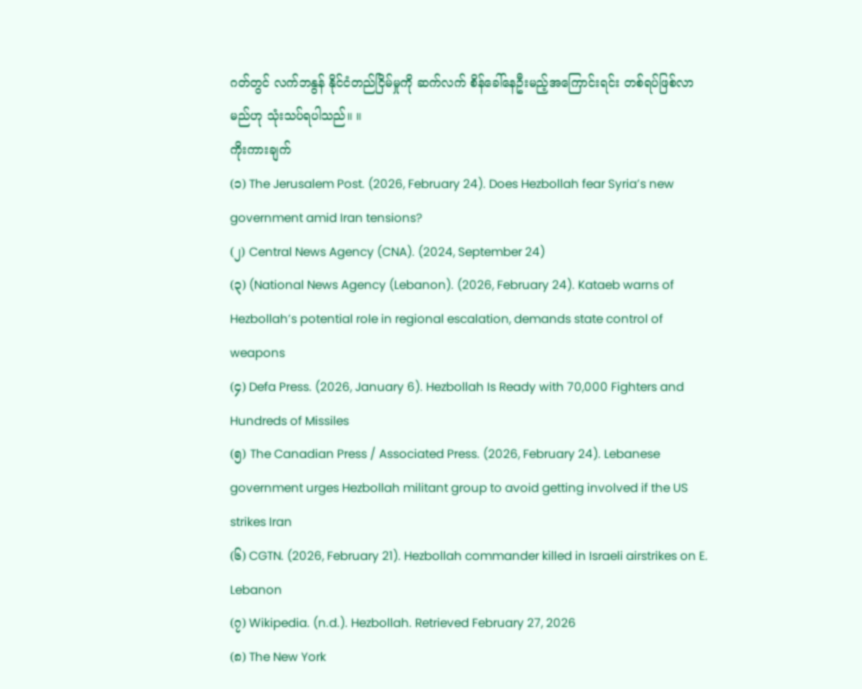ဂတ်တွင် လက်ဘနွန် နိုင်ငံတည်ငြိမ်မှုကို ဆက်လက် စိန်ခေါ်နေဦးမည့်အကြောင်းရင်း တစ်ရပ်ဖြစ်လာမည်ဟု သုံးသပ်ရပါသည်။ ။
ကိုးကားချက်
(၁) The Jerusalem Post. (2026, February 24). Does Hezbollah fear Syria’s new government amid Iran tensions?
(၂) Central News Agency (CNA). (2024, September 24)
(၃) (National News Agency (Lebanon). (2026, February 24). Kataeb warns of Hezbollah’s potential role in regional escalation, demands state control of weapons
(၄) Defa Press. (2026, January 6). Hezbollah Is Ready with 70,000 Fighters and Hundreds of Missiles
(၅) The Canadian Press / Associated Press. (2026, February 24). Lebanese government urges Hezbollah militant group to avoid getting involved if the US strikes Iran
(၆) CGTN. (2026, February 21). Hezbollah commander killed in Israeli airstrikes on E. Lebanon
(၇) Wikipedia. (n.d.). Hezbollah. Retrieved February 27, 2026
(၈) The New York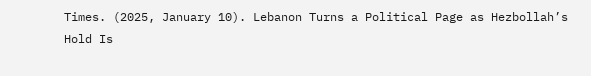Times. (2025, January 10). Lebanon Turns a Political Page as Hezbollah’s Hold Is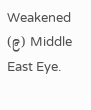Weakened
(၉) Middle East Eye.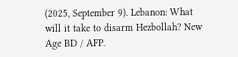(2025, September 9). Lebanon: What will it take to disarm Hezbollah? New Age BD / AFP.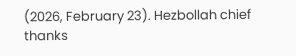(2026, February 23). Hezbollah chief thanks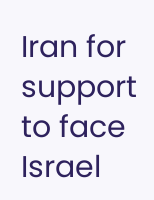Iran for support to face Israel